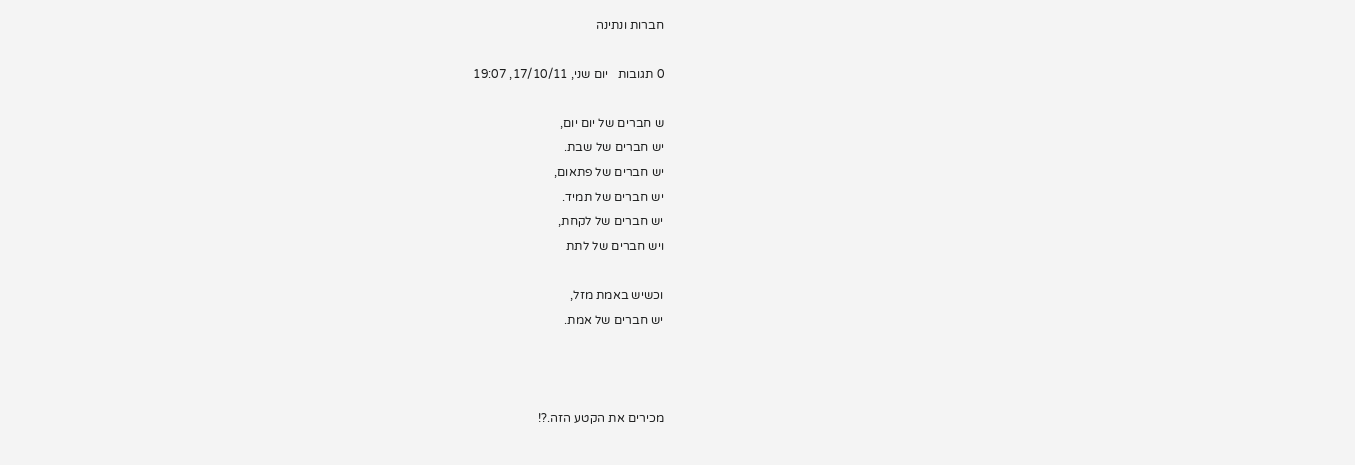חברות ונתינה

0 תגובות   יום שני, 17/10/11, 19:07

ש חברים של יום יום,
יש חברים של שבת.
יש חברים של פתאום,
יש חברים של תמיד.
יש חברים של לקחת,
ויש חברים של לתת

וכשיש באמת מזל,
יש חברים של אמת.



מכירים את הקטע הזה.?!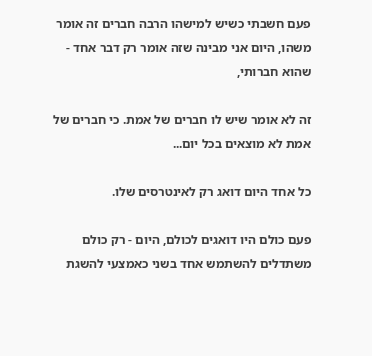פעם חשבתי כשיש למישהו הרבה חברים זה אומר משהו, היום אני מבינה שזה אומר רק דבר אחד - שהוא חברותי,

זה לא אומר שיש לו חברים של אמת. כי חברים של אמת לא מוצאים בכל יום...

כל אחד היום דואג רק לאינטרסים שלו.

פעם כולם היו דואגים לכולם, היום - רק כולם משתדלים להשתמש אחד בשני כאמצעי להשגת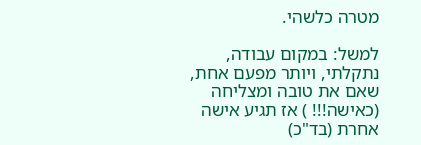מטרה כלשהי.

למשל: במקום עבודה, נתקלתי, ויותר מפעם אחת, שאם את טובה ומצליחה (כאישה!!! ) אז תגיע אישה אחרת (בד"כ)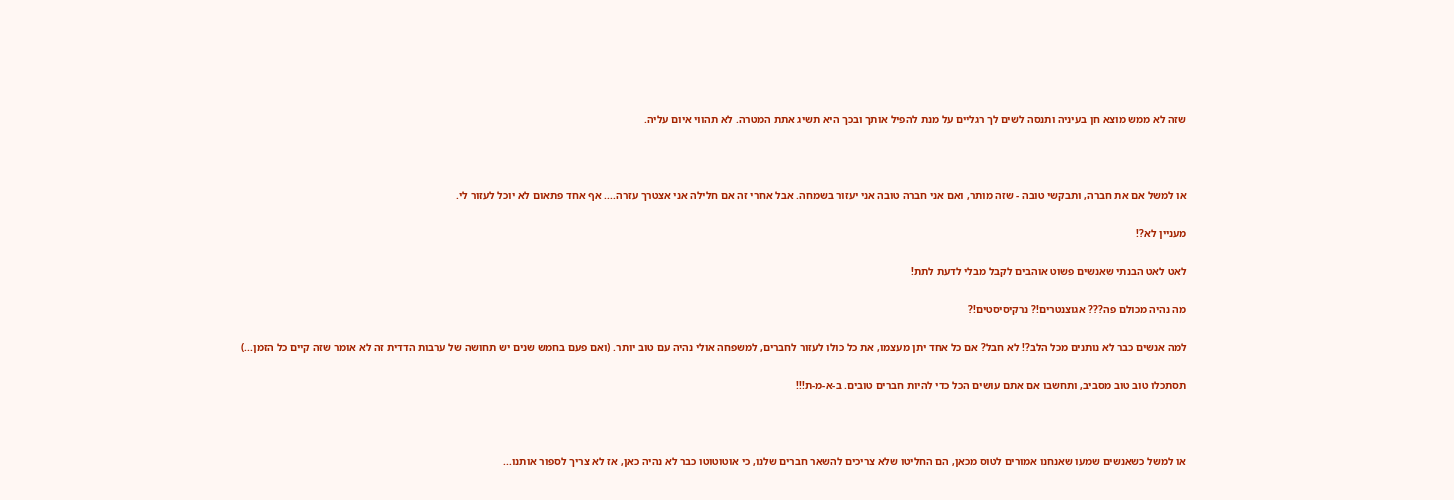שזה לא ממש מוצא חן בעיניה ותנסה לשים לך רגליים על מנת להפיל אותך ובכך היא תשיג אתת המטרה. לא תהווי איום עליה.



או למשל אם את חברה, ותבקשי טובה - שזה מותר, ואם אני חברה טובה אני יעזור בשמחה. אבל אחרי זה אם חלילה אני אצטרך עזרה.... אף אחד פתאום לא יוכל לעזור לי.

מעניין לא?!

לאט לאט הבנתי שאנשים פשוט אוהבים לקבל מבלי לדעת לתת!

מה נהיה מכולם פה??? אגוצנטרים!? נרקיסיסטים!?

למה אנשים כבר לא נותנים מכל הלב?! לא חבל? אם כל אחד יתן מעצמו, את כל כולו לעזור לחברים, למשפחה אולי נהיה עם טוב יותר. (ואם פעם בחמש שנים יש תחושה של ערבות הדדית זה לא אומר שזה קיים כל הזמן...)

תסתכלו טוב טוב מסביב, ותחשבו אם אתם עושים הכל כדי להיות חברים טובים. ב-א-מ-ת!!!



או למשל כשאנשים שמעו שאנחנו אמורים לטוס מכאן, הם החליטו שלא צריכים להשאר חברים שלנו, כי אוטוטוטו כבר לא נהיה כאן, אז לא צריך לספור אותנו...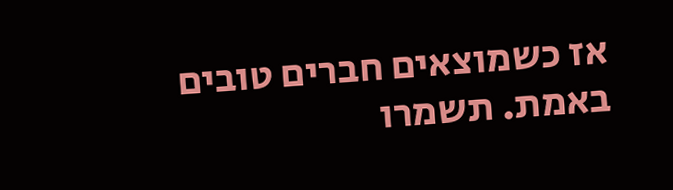אז כשמוצאים חברים טובים באמת. תשמרו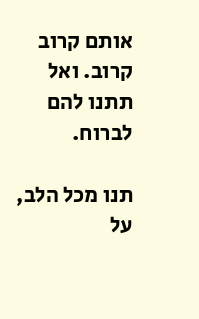אותם קרוב קרוב. ואל תתנו להם לברוח.

תנו מכל הלב, על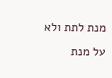מנת לתת ולא על מנת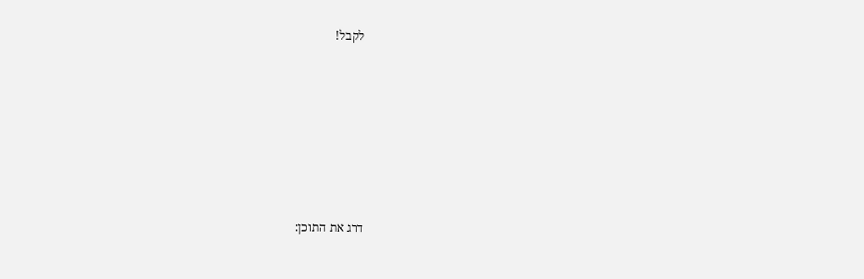לקבל!











דרג את התוכן: